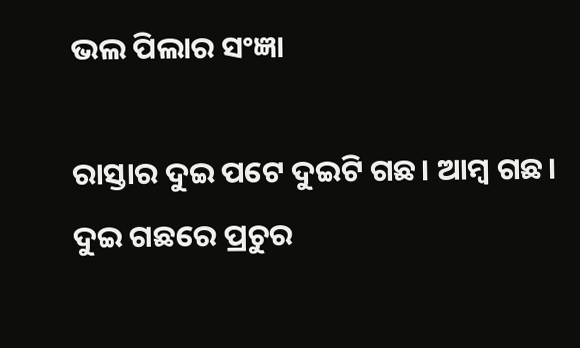ଭଲ ପିଲାର ସଂଜ୍ଞା

ରାସ୍ତାର ଦୁଇ ପଟେ ଦୁଇଟି ଗଛ। ଆମ୍ବ ଗଛ। ଦୁଇ ଗଛରେ ପ୍ରଚୁର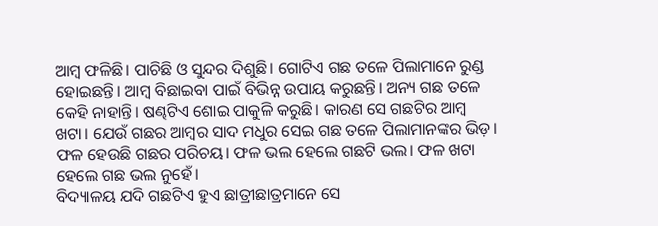ଆମ୍ବ ଫଳିଛି। ପାଚିଛି ଓ ସୁନ୍ଦର ଦିଶୁଛି। ଗୋଟିଏ ଗଛ ତଳେ ପିଲାମାନେ ରୁଣ୍ଡ ହୋଇଛନ୍ତି। ଆମ୍ବ ବିଛାଇବା ପାଇଁ ବିଭିନ୍ନ ଉପାୟ କରୁଛନ୍ତି। ଅନ୍ୟ ଗଛ ତଳେ କେହି ନାହାନ୍ତି। ଷଣ୍ଢଟିଏ ଶୋଇ ପାକୁଳି କରୁଛି। କାରଣ ସେ ଗଛଟିର ଆମ୍ବ ଖଟା। ଯେଉଁ ଗଛର ଆମ୍ବର ସାଦ ମଧୁର ସେଇ ଗଛ ତଳେ ପିଲାମାନଙ୍କର ଭିଡ଼। ଫଳ ହେଉଛି ଗଛର ପରିଚୟ। ଫଳ ଭଲ ହେଲେ ଗଛଟି ଭଲ। ଫଳ ଖଟା ହେଲେ ଗଛ ଭଲ ନୁହେଁ।
ବିଦ୍ୟାଳୟ ଯଦି ଗଛଟିଏ ହୁଏ ଛାତ୍ରୀଛାତ୍ରମାନେ ସେ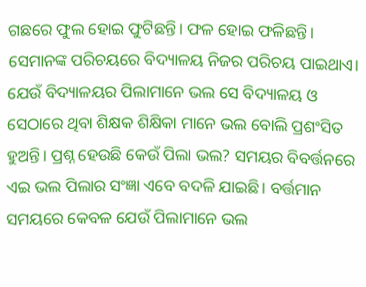ଗଛରେ ଫୁଲ ହୋଇ ଫୁଟିଛନ୍ତି। ଫଳ ହୋଇ ଫଳିଛନ୍ତି। ସେମାନଙ୍କ ପରିଚୟରେ ବିଦ୍ୟାଳୟ ନିଜର ପରିଚୟ ପାଇଥାଏ। ଯେଉଁ ବିଦ୍ୟାଳୟର ପିଲାମାନେ ଭଲ ସେ ବିଦ୍ୟାଳୟ ଓ ସେଠାରେ ଥିବା ଶିକ୍ଷକ ଶିକ୍ଷିକା ମାନେ ଭଲ ବୋଲି ପ୍ରଶଂସିତ ହୁଅନ୍ତି। ପ୍ରଶ୍ନ ହେଉଛି କେଉଁ ପିଲା ଭଲ? ସମୟର ବିବର୍ତ୍ତନରେ ଏଇ ଭଲ ପିଲାର ସଂଜ୍ଞା ଏବେ ବଦଳି ଯାଇଛି। ବର୍ତ୍ତମାନ ସମୟରେ କେବଳ ଯେଉଁ ପିଲାମାନେ ଭଲ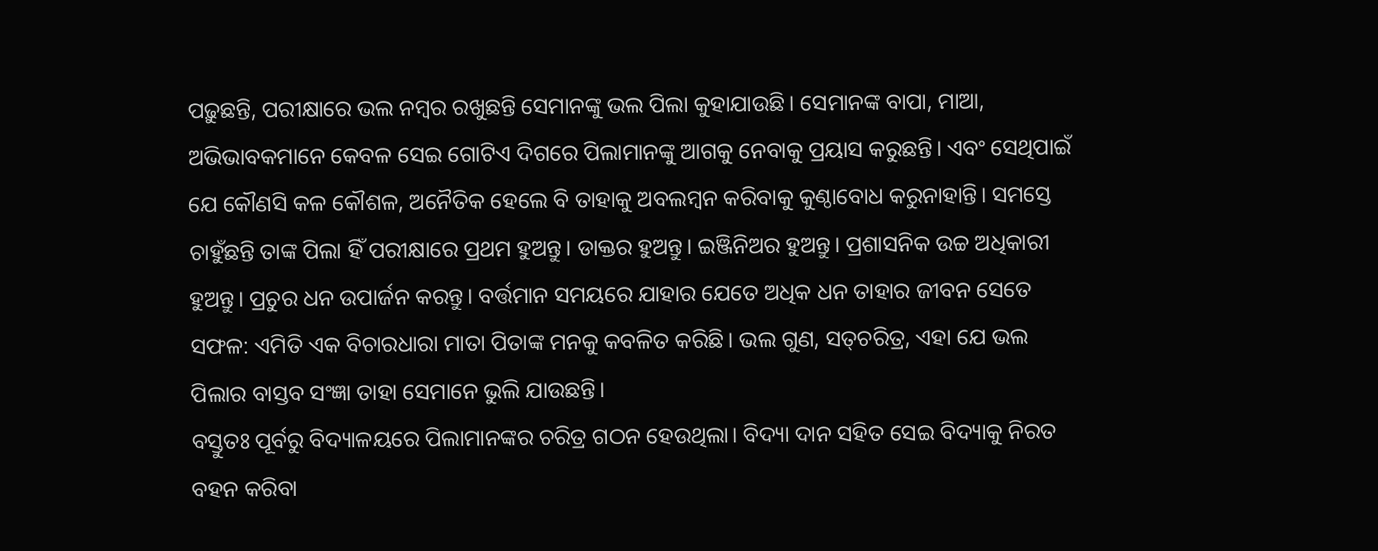ପଢ଼ୁଛନ୍ତି, ପରୀକ୍ଷାରେ ଭଲ ନମ୍ବର ରଖୁଛନ୍ତି ସେମାନଙ୍କୁ ଭଲ ପିଲା କୁହାଯାଉଛି। ସେମାନଙ୍କ ବାପା, ମାଆ, ଅଭିଭାବକମାନେ କେବଳ ସେଇ ଗୋଟିଏ ଦିଗରେ ପିଲାମାନଙ୍କୁ ଆଗକୁ ନେବାକୁ ପ୍ରୟାସ କରୁଛନ୍ତି। ଏବଂ ସେଥିପାଇଁ ଯେ କୌଣସି କଳ କୌଶଳ, ଅନୈତିକ ହେଲେ ବି ତାହାକୁ ଅବଲମ୍ବନ କରିବାକୁ କୁଣ୍ଠାବୋଧ କରୁନାହାନ୍ତି। ସମସ୍ତେ ଚାହୁଁଛନ୍ତି ତାଙ୍କ ପିଲା ହିଁ ପରୀକ୍ଷାରେ ପ୍ରଥମ ହୁଅନ୍ତୁ। ଡାକ୍ତର ହୁଅନ୍ତୁ। ଇଞ୍ଜିନିଅର ହୁଅନ୍ତୁ। ପ୍ରଶାସନିକ ଉଚ୍ଚ ଅଧିକାରୀ ହୁଅନ୍ତୁ। ପ୍ରଚୁର ଧନ ଉପାର୍ଜନ କରନ୍ତୁ। ବର୍ତ୍ତମାନ ସମୟରେ ଯାହାର ଯେତେ ଅଧିକ ଧନ ତାହାର ଜୀବନ ସେତେ ସଫଳ: ଏମିତି ଏକ ବିଚାରଧାରା ମାତା ପିତାଙ୍କ ମନକୁ କବଳିତ କରିଛି। ଭଲ ଗୁଣ, ସତ୍‌ଚରିତ୍ର, ଏହା ଯେ ଭଲ ପିଲାର ବାସ୍ତବ ସଂଜ୍ଞା ତାହା ସେମାନେ ଭୁଲି ଯାଉଛନ୍ତି।
ବସ୍ତୁତଃ ପୂର୍ବରୁ ବିଦ୍ୟାଳୟରେ ପିଲାମାନଙ୍କର ଚରିତ୍ର ଗଠନ ହେଉଥିଲା। ବିଦ୍ୟା ଦାନ ସହିତ ସେଇ ବିଦ୍ୟାକୁ ନିରତ ବହନ କରିବା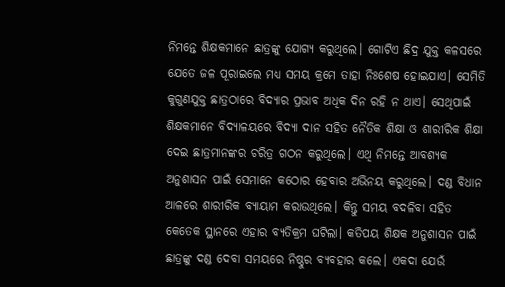ନିମନ୍ତେ ଶିକ୍ଷକମାନେ ଛାତ୍ରଙ୍କୁ ଯୋଗ୍ୟ କରୁଥିଲେ। ଗୋଟିଏ ଛିଦ୍ର ଯୁକ୍ତ କଳସରେ ଯେତେ ଜଳ ପୂରାଇଲେ ମଧ୍ୟ ସମୟ କ୍ରମେ ତାହା ନିଃଶେଷ ହୋଇଯାଏ। ସେମିତି କୁଗୁଣଯୁକ୍ତ ଛାତ୍ରଠାରେ ବିଦ୍ୟାର ପ୍ରଭାବ ଅଧିକ ଦିନ ରହି ନ ଥାଏ। ସେଥିପାଇଁ ଶିକ୍ଷକମାନେ ବିଦ୍ୟାଳୟରେ ବିଦ୍ୟା ଦାନ ସହିତ ନୈତିକ ଶିକ୍ଷା ଓ ଶାରୀରିକ ଶିକ୍ଷା ଦେଇ ଛାତ୍ରମାନଙ୍କର ଚରିତ୍ର ଗଠନ କରୁଥିଲେ। ଏଥି ନିମନ୍ତେ ଆବଶ୍ୟକ ଅନୁଶାସନ ପାଇଁ ସେମାନେ କଠୋର ହେବାର ଅଭିନୟ କରୁଥିଲେ। ଦଣ୍ଡ ବିଧାନ ଆଳରେ ଶାରୀରିକ ବ୍ୟାୟାମ କରାଉଥିଲେ। କିନ୍ତୁ ସମୟ ବଦଳିବା ସହିତ କେତେକ ସ୍ଥାନରେ ଏହାର ବ୍ୟତିକ୍ରମ ଘଟିଲା। କତିପୟ ଶିକ୍ଷକ ଅନୁଶାସନ ପାଇଁ ଛାତ୍ରଙ୍କୁ ଦଣ୍ଡ ଦେବା ସମୟରେ ନିଷ୍ଠୁର ବ୍ୟବହାର କଲେ। ଏକଦା ଯେଉଁ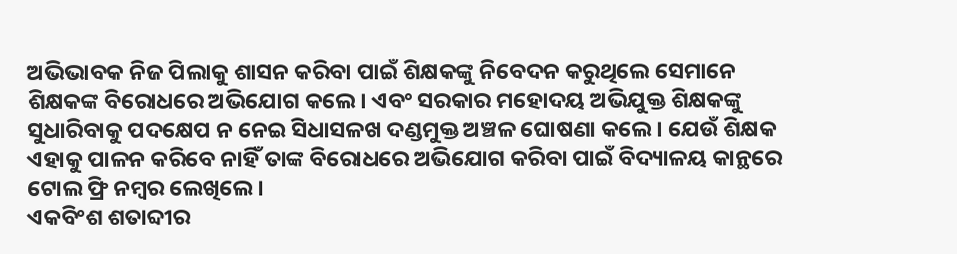ଅଭିଭାବକ ନିଜ ପିଲାକୁ ଶାସନ କରିବା ପାଇଁ ଶିକ୍ଷକଙ୍କୁ ନିବେଦନ କରୁଥିଲେ ସେମାନେ ଶିକ୍ଷକଙ୍କ ବିରୋଧରେ ଅଭିଯୋଗ କଲେ। ଏବଂ ସରକାର ମହୋଦୟ ଅଭିଯୁକ୍ତ ଶିକ୍ଷକଙ୍କୁ ସୁଧାରିବାକୁ ପଦକ୍ଷେପ ନ ନେଇ ସିଧାସଳଖ ଦଣ୍ଡମୁକ୍ତ ଅଞ୍ଚଳ ଘୋଷଣା କଲେ। ଯେଉଁ ଶିକ୍ଷକ ଏହାକୁ ପାଳନ କରିବେ ନାହିଁ ତାଙ୍କ ବିରୋଧରେ ଅଭିଯୋଗ କରିବା ପାଇଁ ବିଦ୍ୟାଳୟ କାନ୍ଥରେ ଟୋଲ ଫ୍ରି ନମ୍ବର ଲେଖିଲେ।
ଏକବିଂଶ ଶତାବ୍ଦୀର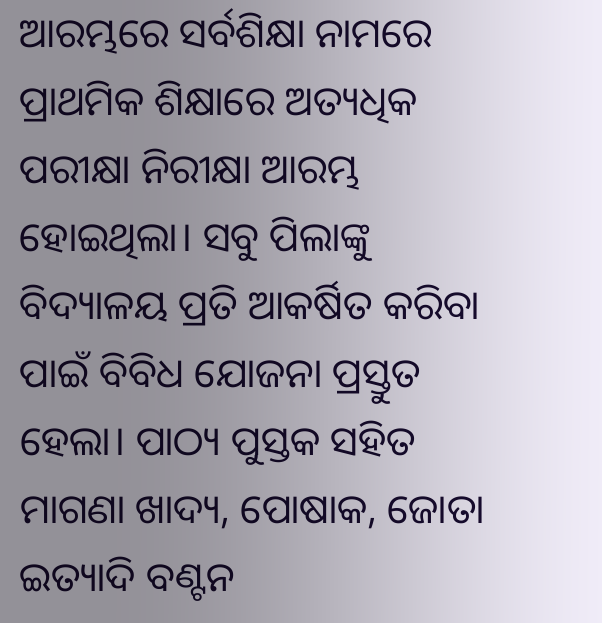ଆରମ୍ଭରେ ସର୍ବଶିକ୍ଷା ନାମରେ ପ୍ରାଥମିକ ଶିକ୍ଷାରେ ଅତ୍ୟଧିକ ପରୀକ୍ଷା ନିରୀକ୍ଷା ଆରମ୍ଭ ହୋଇଥିଲା। ସବୁ ପିଲାଙ୍କୁ ବିଦ୍ୟାଳୟ ପ୍ରତି ଆକର୍ଷିତ କରିବା ପାଇଁ ବିବିଧ ଯୋଜନା ପ୍ରସ୍ତୁତ ହେଲା। ପାଠ୍ୟ ପୁସ୍ତକ ସହିତ ମାଗଣା ଖାଦ୍ୟ, ପୋଷାକ, ଜୋତା ଇତ୍ୟାଦି ବଣ୍ଟନ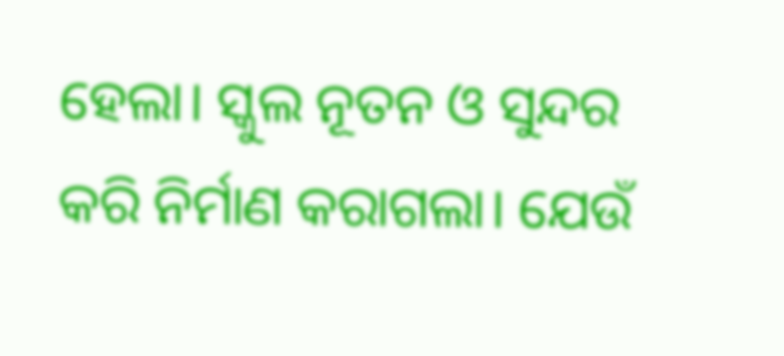ହେଲା। ସ୍କୁଲ ନୂତନ ଓ ସୁନ୍ଦର କରି ନିର୍ମାଣ କରାଗଲା। ଯେଉଁ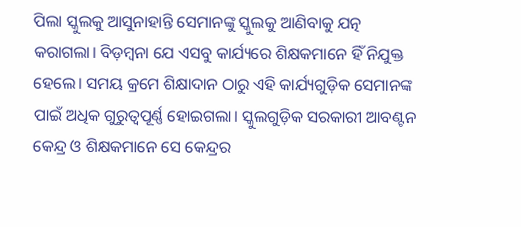ପିଲା ସ୍କୁଲକୁ ଆସୁନାହାନ୍ତି ସେମାନଙ୍କୁ ସ୍କୁଲକୁ ଆଣିବାକୁ ଯତ୍ନ କରାଗଲା। ବିଡ଼ମ୍ବନା ଯେ ଏସବୁ କାର୍ଯ୍ୟରେ ଶିକ୍ଷକମାନେ ହିଁ ନିଯୁକ୍ତ ହେଲେ। ସମୟ କ୍ରମେ ଶିକ୍ଷାଦାନ ଠାରୁ ଏହି କାର୍ଯ୍ୟଗୁଡ଼ିକ ସେମାନଙ୍କ ପାଇଁ ଅଧିକ ଗୁରୁତ୍ୱପୂର୍ଣ୍ଣ ହୋଇଗଲା। ସ୍କୁଲଗୁଡ଼ିକ ସରକାରୀ ଆବଣ୍ଟନ କେନ୍ଦ୍ର ଓ ଶିକ୍ଷକମାନେ ସେ କେନ୍ଦ୍ରର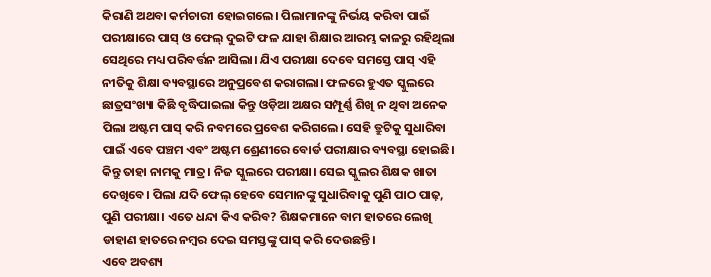କିରାଣି ଅଥବା କର୍ମଚାରୀ ହୋଇଗଲେ। ପିଲାମାନଙ୍କୁ ନିର୍ଭୟ କରିବା ପାଇଁ ପରୀକ୍ଷାରେ ପାସ୍‌ ଓ ଫେଲ୍‌ ଦୁଇଟି ଫଳ ଯାହା ଶିକ୍ଷାର ଆରମ୍ଭ କାଳରୁ ରହିଥିଲା ସେଥିରେ ମଧ୍ୟ ପରିବର୍ତ୍ତନ ଆସିଲା। ଯିଏ ପରୀକ୍ଷା ଦେବେ ସମସ୍ତେ ପାସ୍‌ ଏହି ନୀତିକୁ ଶିକ୍ଷା ବ୍ୟବସ୍ଥାରେ ଅନୁପ୍ରବେଶ କରାଗଲା। ଫଳରେ ହୁଏତ ସ୍କୁଲରେ ଛାତ୍ରସଂଖ୍ୟା କିଛି ବୃଦ୍ଧିପାଇଲା କିନ୍ତୁ ଓଡ଼ିଆ ଅକ୍ଷର ସମ୍ପୂର୍ଣ୍ଣ ଶିଖି ନ ଥିବା ଅନେକ ପିଲା ଅଷ୍ଟମ ପାସ୍‌ କରି ନବମରେ ପ୍ରବେଶ କରିଗଲେ। ସେହି ତ୍ରୁଟିକୁ ସୁଧାରିବା ପାଇଁ ଏବେ ପଞ୍ଚମ ଏବଂ ଅଷ୍ଟମ ଶ୍ରେଣୀରେ ବୋର୍ଡ ପରୀକ୍ଷାର ବ୍ୟବସ୍ଥା ହୋଇଛି। କିନ୍ତୁ ତାହା ନାମକୁ ମାତ୍ର। ନିଜ ସ୍କୁଲରେ ପରୀକ୍ଷା। ସେଇ ସ୍କୁଲର ଶିକ୍ଷକ ଖାତା ଦେଖିବେ। ପିଲା ଯଦି ଫେଲ୍‌ ହେବେ ସେମାନଙ୍କୁ ସୁଧାରିବାକୁ ପୁଣି ପାଠ ପାଢ଼, ପୁଣି ପରୀକ୍ଷା। ଏତେ ଧନ୍ଦା କିଏ କରିବ? ଶିକ୍ଷକମାନେ ବାମ ହାତରେ ଲେଖି ଡାହାଣ ହାତରେ ନମ୍ବର ଦେଇ ସମସ୍ତଙ୍କୁ ପାସ୍‌ କରି ଦେଉଛନ୍ତି।
ଏବେ ଅବଶ୍ୟ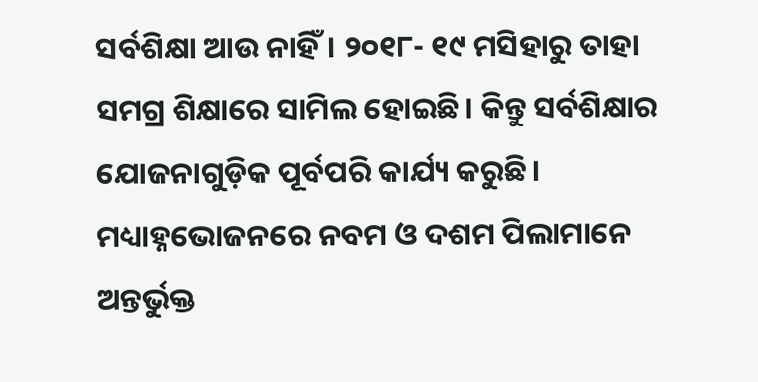ସର୍ବଶିକ୍ଷା ଆଉ ନାହିଁ। ୨୦୧୮- ୧୯ ମସିହାରୁ ତାହା ସମଗ୍ର ଶିକ୍ଷାରେ ସାମିଲ ହୋଇଛି। କିନ୍ତୁ ସର୍ବଶିକ୍ଷାର ଯୋଜନାଗୁଡ଼ିକ ପୂର୍ବପରି କାର୍ଯ୍ୟ କରୁଛି। ମଧ୍ୟାହ୍ନଭୋଜନରେ ନବମ ଓ ଦଶମ ପିଲାମାନେ ଅନ୍ତର୍ଭୁକ୍ତ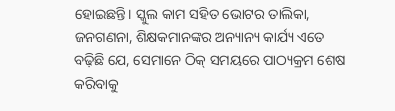ହୋଇଛନ୍ତି। ସ୍କୁଲ କାମ ସହିତ ଭୋଟର ତାଲିକା, ଜନଗଣନା, ଶିକ୍ଷକମାନଙ୍କର ଅନ୍ୟାନ୍ୟ କାର୍ଯ୍ୟ ଏତେ ବଢ଼ିଛି ଯେ, ସେମାନେ ଠିକ୍‌ ସମୟରେ ପାଠ୍ୟକ୍ରମ ଶେଷ କରିବାକୁ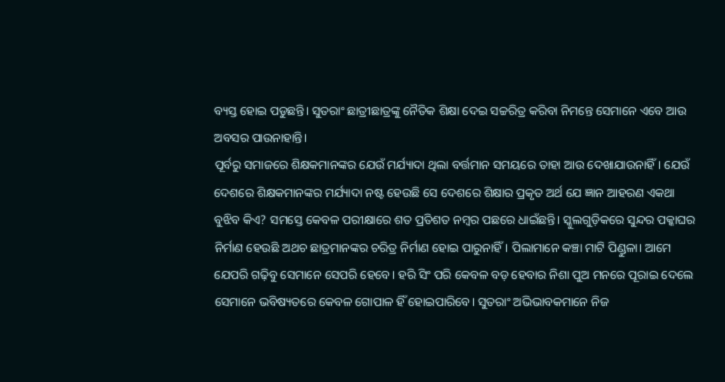ବ୍ୟସ୍ତ ହୋଇ ପଡୁଛନ୍ତି। ସୁତରାଂ ଛାତ୍ରୀଛାତ୍ରଙ୍କୁ ନୈତିକ ଶିକ୍ଷା ଦେଇ ସଚ୍ଚରିତ୍ର କରିବା ନିମନ୍ତେ ସେମାନେ ଏବେ ଆଉ ଅବସର ପାଉନାହାନ୍ତି।
ପୂର୍ବରୁ ସମାଜରେ ଶିକ୍ଷକମାନଙ୍କର ଯେଉଁ ମର୍ଯ୍ୟାଦା ଥିଲା ବର୍ତ୍ତମାନ ସମୟରେ ତାହା ଆଉ ଦେଖାଯାଉନାହିଁ। ଯେଉଁ ଦେଶରେ ଶିକ୍ଷକମାନଙ୍କର ମର୍ଯ୍ୟାଦା ନଷ୍ଟ ହେଉଛି ସେ ଦେଶରେ ଶିକ୍ଷାର ପ୍ରକୃତ ଅର୍ଥ ଯେ ଜ୍ଞାନ ଆହରଣ ଏକଥା ବୁଝିବ କିଏ? ସମସ୍ତେ କେବଳ ପରୀକ୍ଷାରେ ଶତ ପ୍ରତିଶତ ନମ୍ବର ପଛରେ ଧାଇଁଛନ୍ତି। ସ୍କୁଲଗୁଡ଼ିକରେ ସୁନ୍ଦର ପକ୍କାଘର ନିର୍ମାଣ ହେଉଛି ଅଥଚ ଛାତ୍ରମାନଙ୍କର ଚରିତ୍ର ନିର୍ମାଣ ହୋଇ ପାରୁନାହିଁ। ପିଲାମାନେ କଞ୍ଚା ମାଟି ପିଣ୍ଡୁଳା। ଆମେ ଯେପରି ଗଢ଼ିବୁ ସେମାନେ ସେପରି ହେବେ। ହରି ସିଂ ପରି କେବଳ ବଡ଼ ହେବାର ନିଶା ପୁଅ ମନରେ ପୂରାଇ ଦେଲେ ସେମାନେ ଭବିଷ୍ୟତରେ କେବଳ ଗୋପାଳ ହିଁ ହୋଇପାରିବେ। ସୁତରାଂ ଅଭିଭାବକମାନେ ନିଜ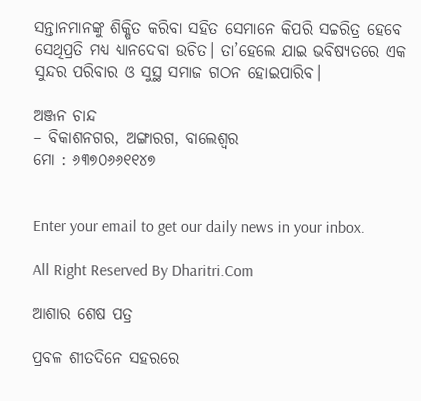ସନ୍ତାନମାନଙ୍କୁ ଶିକ୍ଷିତ କରିବା ସହିତ ସେମାନେ କିପରି ସଚ୍ଚରିତ୍ର ହେବେ ସେଥିପ୍ରତି ମଧ୍ୟ ଧ୍ୟାନଦେବା ଉଚିତ। ତା’ହେଲେ ଯାଇ ଭବିଷ୍ୟତରେ ଏକ ସୁନ୍ଦର ପରିବାର ଓ ସୁସ୍ଥ ସମାଜ ଗଠନ ହୋଇପାରିବ।

ଅଞ୍ଜନ ଚାନ୍ଦ
– ବିକାଶନଗର, ଅଙ୍ଗାରଗ, ବାଲେଶ୍ୱର
ମୋ : ୬୩୭୦୬୬୧୧୪୭


Enter your email to get our daily news in your inbox.

All Right Reserved By Dharitri.Com

ଆଶାର ଶେଷ ପତ୍ର

ପ୍ରବଳ ଶୀତଦିନେ ସହରରେ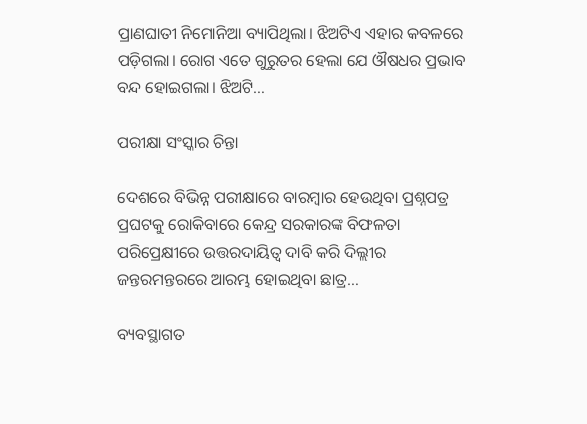ପ୍ରାଣଘାତୀ ନିମୋନିଆ ବ୍ୟାପିଥିଲା। ଝିଅଟିଏ ଏହାର କବଳରେ ପଡ଼ିଗଲା। ରୋଗ ଏତେ ଗୁରୁତର ହେଲା ଯେ ଔଷଧର ପ୍ରଭାବ ବନ୍ଦ ହୋଇଗଲା। ଝିଅଟି…

ପରୀକ୍ଷା ସଂସ୍କାର ଚିନ୍ତା

ଦେଶରେ ବିଭିନ୍ନ ପରୀକ୍ଷାରେ ବାରମ୍ବାର ହେଉଥିବା ପ୍ରଶ୍ନପତ୍ର ପ୍ରଘଟକୁ ରୋକିବାରେ କେନ୍ଦ୍ର ସରକାରଙ୍କ ବିଫଳତା ପରିପ୍ରେକ୍ଷୀରେ ଉତ୍ତରଦାୟିତ୍ୱ ଦାବି କରି ଦିଲ୍ଲୀର ଜନ୍ତରମନ୍ତରରେ ଆରମ୍ଭ ହୋଇଥିବା ଛାତ୍ର…

ବ୍ୟବସ୍ଥାଗତ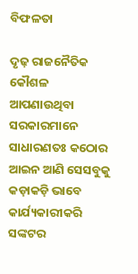ବିଫଳତା

ଦୃଢ଼ ରାଜନୈତିକ କୌଶଳ ଆପଣାଉଥିବା ସରକାରମାନେ ସାଧାରଣତଃ କଠୋର ଆଇନ ଆଣି ସେସବୁକୁ କଡ଼ାକଡ଼ି ଭାବେ କାର୍ଯ୍ୟକାରୀକରି ସଙ୍କଟର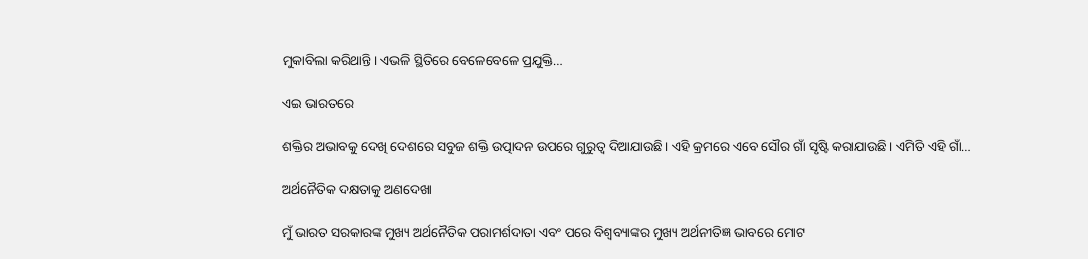ମୁକାବିଲା କରିଥାନ୍ତି। ଏଭଳି ସ୍ଥିତିରେ ବେଳେବେଳେ ପ୍ରଯୁକ୍ତି…

ଏଇ ଭାରତରେ

ଶକ୍ତିର ଅଭାବକୁ ଦେଖି ଦେଶରେ ସବୁଜ ଶକ୍ତି ଉତ୍ପାଦନ ଉପରେ ଗୁରୁତ୍ୱ ଦିଆଯାଉଛି। ଏହି କ୍ରମରେ ଏବେ ସୌର ଗାଁ ସୃଷ୍ଟି କରାଯାଉଛି। ଏମିତି ଏହି ଗାଁ…

ଅର୍ଥନୈତିକ ଦକ୍ଷତାକୁ ଅଣଦେଖା

ମୁଁ ଭାରତ ସରକାରଙ୍କ ମୁଖ୍ୟ ଅର୍ଥନୈତିକ ପରାମର୍ଶଦାତା ଏବଂ ପରେ ବିଶ୍ୱବ୍ୟାଙ୍କର ମୁଖ୍ୟ ଅର୍ଥନୀତିଜ୍ଞ ଭାବରେ ମୋଟ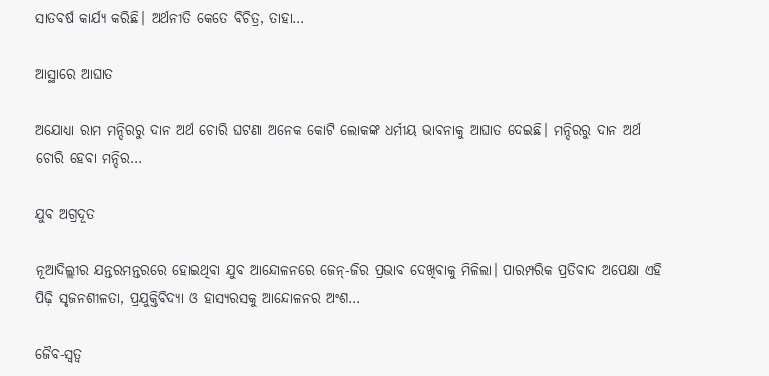ସାତବର୍ଷ କାର୍ଯ୍ୟ କରିଛି। ଅର୍ଥନୀତି କେତେ ବିଚିତ୍ର, ତାହା…

ଆସ୍ଥାରେ ଆଘାତ

ଅଯୋଧ୍ୟା ରାମ ମନ୍ଦିରରୁ ଦାନ ଅର୍ଥ ଚୋରି ଘଟଣା ଅନେକ କୋଟି ଲୋକଙ୍କ ଧର୍ମୀୟ ଭାବନାକୁ ଆଘାତ ଦେଇଛି। ମନ୍ଦିରରୁ ଦାନ ଅର୍ଥ ଚୋରି ହେବା ମନ୍ଦିର…

ଯୁବ ଅଗ୍ରଦୂତ

ନୂଆଦିଲ୍ଲୀର ଯନ୍ତରମନ୍ତରରେ ହୋଇଥିବା ଯୁବ ଆନ୍ଦୋଳନରେ ଜେନ୍‌-ଜିର ପ୍ରଭାବ ଦେଖିବାକୁ ମିଳିଲା। ପାରମ୍ପରିକ ପ୍ରତିବାଦ ଅପେକ୍ଷା ଏହି ପିଢ଼ି ସୃଜନଶୀଳତା, ପ୍ରଯୁକ୍ତିବିଦ୍ୟା ଓ ହାସ୍ୟରସକୁ ଆନ୍ଦୋଳନର ଅଂଶ…

ଜୈବ-ସ୍ବତ୍ୱ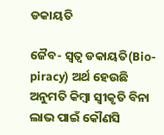ଡକାୟତି

ଜୈବ- ସ୍ବତ୍ୱ ଡକାୟତି(Bio-piracy) ଅର୍ଥ ହେଉଛି ଅନୁମତି କିମ୍ବା ସ୍ବୀକୃତି ବିନା ଲାଭ ପାଇଁ କୌଣସି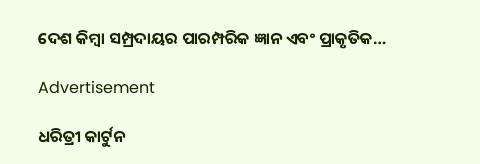ଦେଶ କିମ୍ବା ସମ୍ପ୍ରଦାୟର ପାରମ୍ପରିକ ଜ୍ଞାନ ଏବଂ ପ୍ରାକୃତିକ…

Advertisement

ଧରିତ୍ରୀ କାର୍ଟୁନ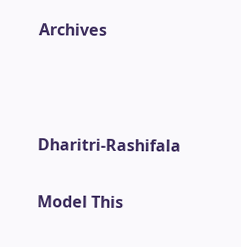Archives



Dharitri-Rashifala

Model This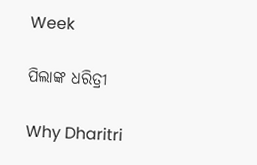Week

ପିଲାଙ୍କ ଧରିତ୍ରୀ

Why Dharitri